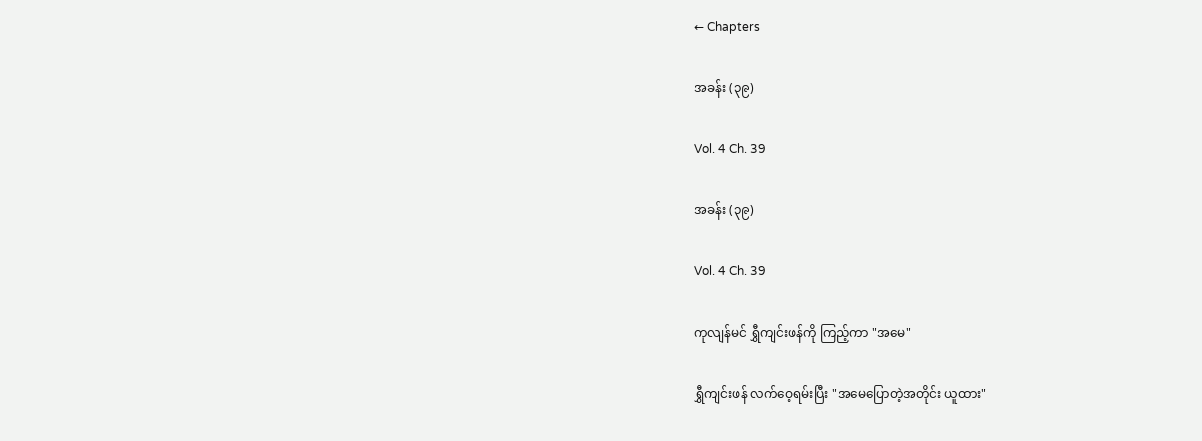← Chapters

အခန်း (၃၉)

Vol. 4 Ch. 39

အခန်း (၃၉)

Vol. 4 Ch. 39

ကုလျန်မင် ရွှီကျင်းဖန်ကို ကြည့်ကာ "အမေ"

ရွှီကျင်းဖန် လက်ဝေ့ရမ်းပြီး "အမေပြောတဲ့အတိုင်း ယူထား"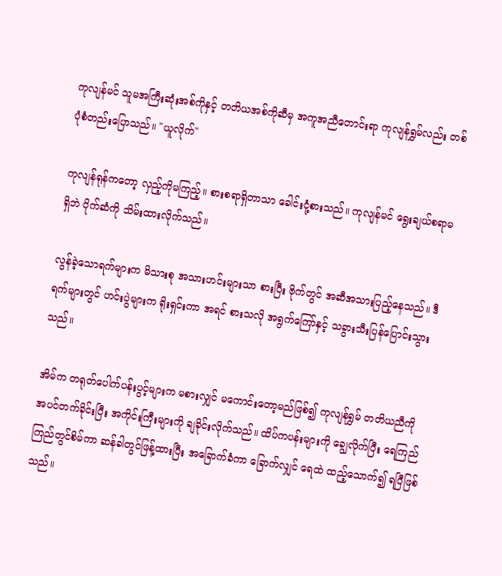ကုလျန်မင် သူမအကြီးဆုံးအစ်ကိုနှင့် တတိယအစ်ကိုဆီမှ အကူအညီတောင်းရာ ကုလျန်ရွှမ်လည်း တစ်ပုံစံတည်းပြောသည်။ "ယူလိုက်"

ကုလျန်ရုန်ကတော့ လှည့်ကိုမကြည့်။ စားစရာရှိတာသာ ခေါင်းငုံ့စားသည်။ ကုလျန်မင် ရွေးချယ်စရာမရှိဘဲ ပိုက်ဆံကို သိမ်းထားလိုက်သည်။

လွန်‌ခဲ့‌သောရက်များက မိသားစု အသားဟင်းများသာ စားပြီး ဗိုက်တွင် အဆီအသားပြည့်နေသည်။ ဒီရက်များတွင် ဟင်းပွဲများက ရိုးရှင်းကာ အရင် စားသလို အရွက်ကြော်နှင့် သခွားသီးပြန်ပြောင်းသွားသည်။

အိမ်က တရုတ်ပေါက်ပန်းပွင့်များက မစားလျှင် မကောင်းတော့မည်ဖြစ်၍ ကုလျန်ရွှမ် တတိယညီကို အပင်တက်ခိုင်းပြီး အကိုင်းကြီးများကို ချခိုင်းလိုက်သည်။ ထိပ်ကပန်းများကို ချွေလိုက်ပြီး ရေကြည်ကြည်တွင်စိမ်ကာ ဆန်ခါတွင်ဖြန့်ထားပြီး အခြောက်ခံကာ ခြောက်လျှင် ရေထဲ ထည့်သောက်၍ ရပြီဖြစ်သည်။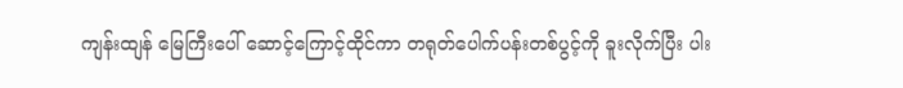ကျန်းထျန် မြေကြီးပေါ် ဆောင့်ကြောင့်ထိုင်ကာ တရုတ်ပေါက်ပန်းတစ်ပွင့်ကို ခူးလိုက်ပြီး ပါး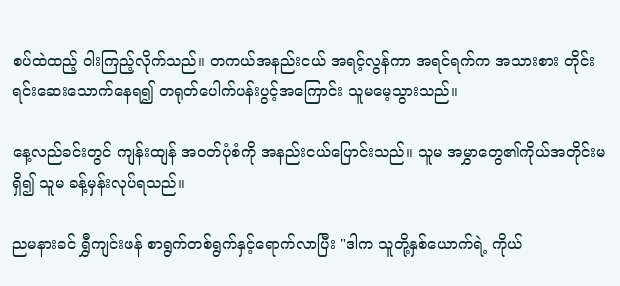စပ်ထဲထည့် ဝါးကြည့်လိုက်သည်။ တကယ်အနည်းငယ် အရင့်လွန်ကာ အရင်ရက်က အသားစား တိုင်းရင်းဆေး‌သောက်‌နေရ၍ တရုတ်ပေါက်ပန်းပွင့်အကြောင်း သူမမေ့သွားသည်။

နေ့လည်ခင်းတွင် ကျန်းထျန် အဝတ်ပုံစံကို အနည်းငယ်ပြောင်းသည်။ သူမ အမွှာ‌တွေ၏ကိုယ်အတိုင်းမရှိ၍ သူမ ခန့်မှန်းလုပ်ရသည်။

ညမနားခင် ရွှီကျင်းဖန် စာရွက်တစ်ရွက်နှင့်ရောက်လာပြီး "ဒါက သူတို့နှစ်ယောက်ရဲ့ ကိုယ်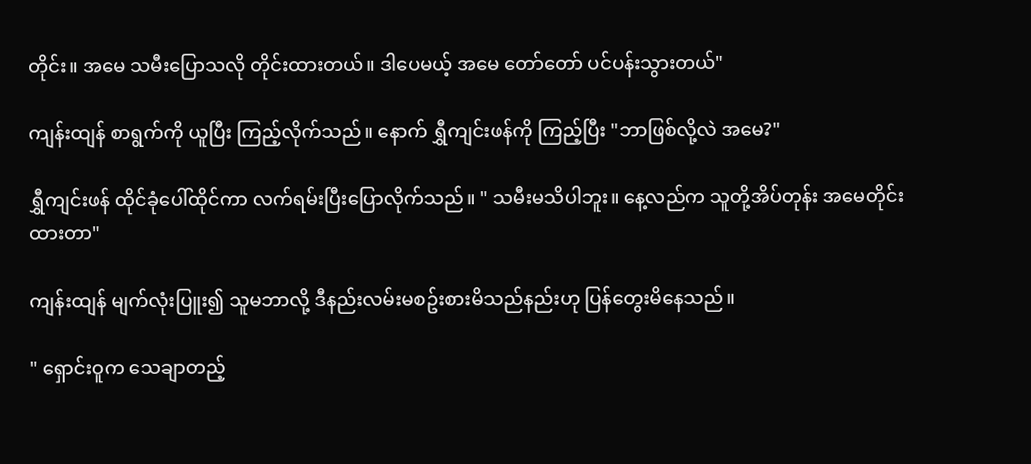တိုင်း။ အမေ သမီး‌ပြောသလို တိုင်းထားတယ်။ ဒါပေမယ့် အမေ တော်တော် ပင်ပန်းသွားတယ်"

ကျန်းထျန် စာရွက်ကို ယူပြီး ကြည့်လိုက်သည်။ နောက် ရွှီကျင်းဖန်ကို ကြည့်ပြီး "ဘာဖြစ်လို့လဲ အမေ?"

ရွှီကျင်းဖန် ထိုင်ခုံပေါ်ထိုင်ကာ လက်ရမ်းပြီး‌ပြောလိုက်သည်။ " သမီးမသိပါဘူး။ နေ့လည်က သူတို့အိပ်တုန်း အမေတိုင်းထားတာ"

ကျန်းထျန် မျက်လုံးပြူး၍ သူမဘာလို့ ဒီနည်းလမ်းမစဥ်းစားမိသည်နည်းဟု ပြန်တွေးမိနေသည်။

" ရှောင်းဝူက သေချာတည့်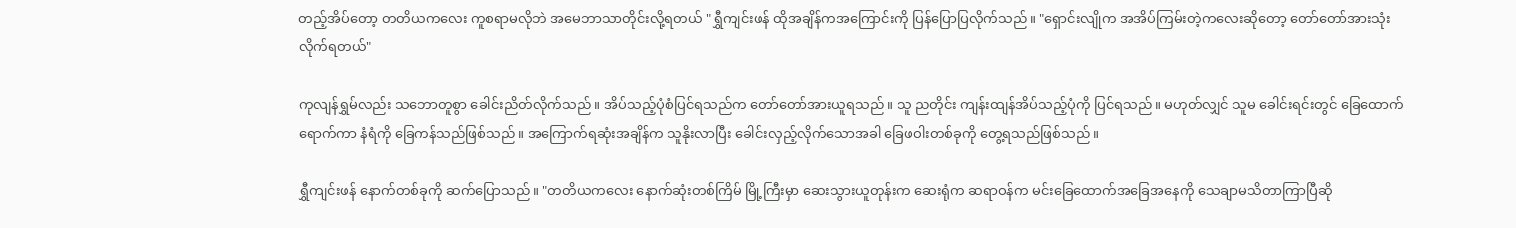တည့်အိပ်တော့ တတိယကလေး ကူစရာမလိုဘဲ အမေဘာသာတိုင်းလို့ရတယ် "ရွှီကျင်းဖန် ထိုအချိန်ကအကြောင်းကို ပြန်ပြောပြလိုက်သည်။ "ရှောင်းလျိုက ‌အအိပ်ကြမ်းတဲ့ကလေးဆိုတော့ တော်တော်အားသုံးလိုက်ရတယ်"

ကုလျန်ရွှမ်လည်း သဘောတူစွာ ခေါင်းညိတ်လိုက်သည်။ အိပ်သည့်ပုံစံပြင်ရသည်က တော်တော်အားယူရသည်။ သူ ညတိုင်း ကျန်းထျန်အိပ်သည့်ပုံကို ပြင်ရသည်။ မဟုတ်လျှင် သူမ ခေါင်းရင်းတွင် ခြေထောက်ရောက်ကာ နံရံကို ခြေကန်သည်ဖြစ်သည်။ အကြောက်ရဆုံးအချိန်က သူနိုးလာပြီး ခေါင်းလှည့်လိုက်‌သောအခါ ခြေဖဝါးတစ်ခုကို တွေ့ရသည်ဖြစ်သည်။

ရွှီကျင်းဖန် နောက်တစ်ခုကို ဆက်ပြောသည်။ "တတိယကလေး နောက်ဆုံးတစ်ကြိမ် မြို့ကြီးမှာ ဆေးသွားယူတုန်းက ဆေးရုံက ဆရာဝန်က မင်းခြေထောက်အခြေအနေကို ‌သေချာမသိတာကြာပြီဆို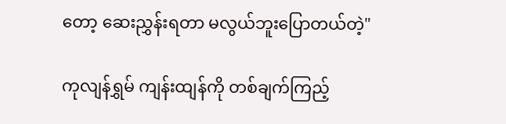တော့ ဆေးညွှန်းရတာ မလွယ်ဘူးပြောတယ်တဲ့"

ကုလျန်ရွှမ် ကျန်းထျန်ကို တစ်ချက်ကြည့်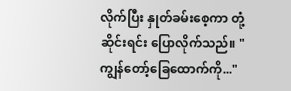လိုက်ပြီး နှုတ်ခမ်းစေ့ကာ တုံ့ဆိုင်းရင်း ပြောလိုက်သည်။ "ကျွန်တော့်ခြေထောက်ကို..."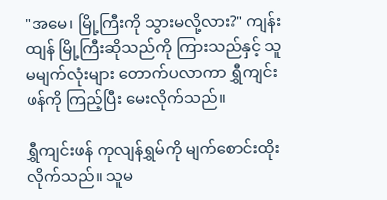"အမေ၊ မြို့ကြီးကို သွားမလို့လား?" ကျန်းထျန် မြို့ကြီးဆိုသည်ကို ကြားသည်နှင့် သူမမျက်လုံးများ တောက်ပလာကာ ရွှီကျင်းဖန်ကို ကြည့်ပြီး မေးလိုက်သည်။

ရွှီကျင်းဖန် ကုလျန်ရွှမ်ကို မျက်စောင်းထိုးလိုက်သည်။ သူမ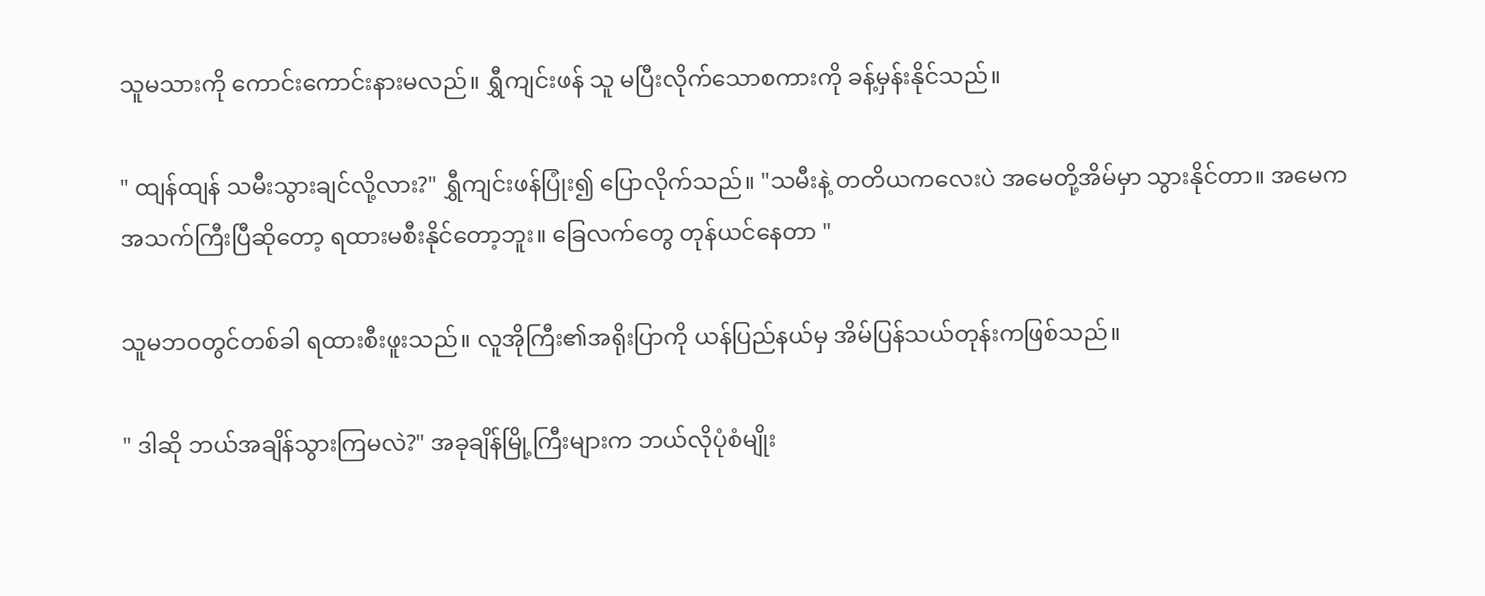သူမသားကို ကောင်းကောင်းနားမလည်။ ရွှီကျင်းဖန် သူ မပြီးလိုက်သောစကားကို ခန့်မှန်းနိုင်သည်။

" ထျန်ထျန် သမီးသွားချင်လို့လား?" ရွှီကျင်းဖန်ပြုံး၍ ပြောလိုက်သည်။ "သမီးနဲ့ တတိယကလေးပဲ အမေတို့အိမ်မှာ သွားနိုင်တာ။ အမေက အသက်ကြီးပြီဆိုတော့ ရထားမစီးနိုင်တော့ဘူး။ ခြေ‌လက်တွေ တုန်ယင်နေတာ "

သူမဘဝတွင်တစ်ခါ ရထားစီးဖူးသည်။ လူအိုကြီး၏အရိုးပြာကို ယန်ပြည်နယ်မှ အိမ်ပြန်သယ်တုန်းကဖြစ်သည်။

" ဒါဆို ဘယ်အချိန်သွားကြမလဲ?" အခုချိန်မြို့ကြီးများက ဘယ်လိုပုံစံမျိုး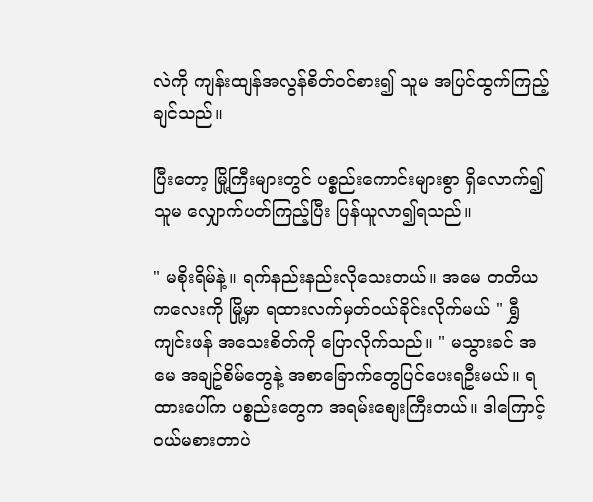လဲကို ကျန်းထျန်အလွန်စိတ်ဝင်စား၍ သူမ အပြင်ထွက်ကြည့်ချင်သည်။

ပြီးတော့ မြို့ကြီးများတွင် ပစ္စည်းကောင်းများစွာ ရှိလောက်၍ သူမ‌ လျှောက်ပတ်ကြည့်ပြီး ပြန်ယူလာ၍ရသည်။

" မစိုးရိမ်နဲ့။ ရက်နည်းနည်းလိုသေးတယ်။ အမေ တတိယကလေးကို မြို့မှာ ရထားလက်မှတ်ဝယ်ခိုင်းလိုက်မယ် " ရွှီကျင်းဖန် အသေးစိတ်ကို ပြောလိုက်သည်။ " မသွားခင် အမေ အချဥ်စိမ်တွေနဲ့ အစာခြောက်တွေပြင်ပေးရဦးမယ်။ ရထားပေါ်က ပစ္စည်းတွေက အရမ်းစျေးကြီးတယ်။ ဒါကြောင့် ဝယ်မစားတာပဲ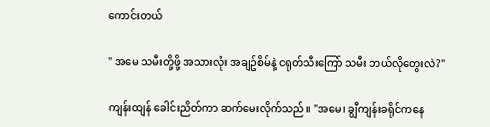ကောင်းတယ်

" အမေ သမီးတို့ဖို့ အသားလုံး အချဥ်စိမ်နဲ့ ငရုတ်သီးကြော် သမီး ဘယ်လိုတွေးလဲ?"

ကျန်းထျန် ခေါင်းညိတ်ကာ ‌ဆက်မေးလိုက်သည်။ "အမေ၊ ချွီကျန်းခရိုင်ကနေ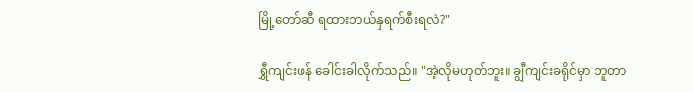မြို့‌တော်ဆီ ရထားဘယ်နှရက်စီးရလဲ?"

ရွှီကျင်းဖန် ခေါင်းခါလိုက်သည်။ "အဲ့လိုမဟုတ်ဘူး။ ချွီကျင်းခရိုင်မှာ ဘူတာ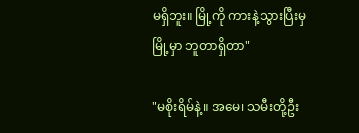မရှိဘူး။ မြို့ကို ကားနဲ့သွားပြီးမှ မြို့မှာ ဘူတာရှိတာ"

"မစိုးရိမ်နဲ့။ အမေ၊ သမီးတို့ဦး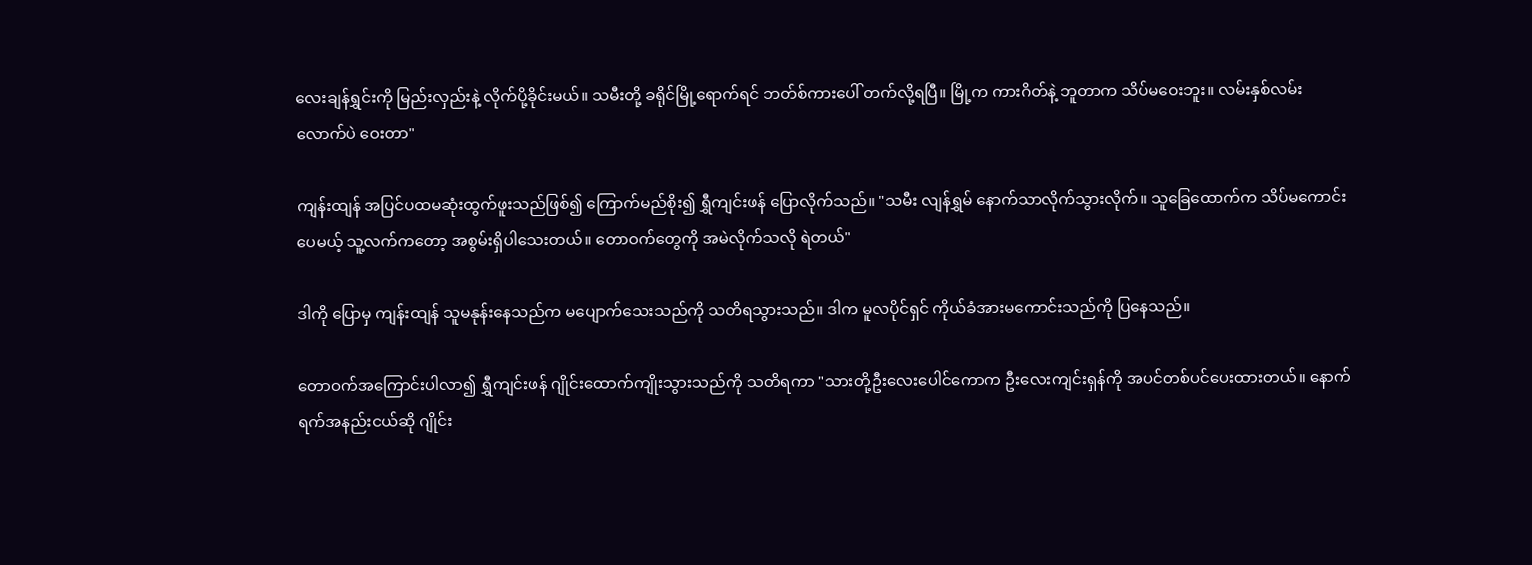လေးချန်ရွှင်းကို မြည်းလှည်းနဲ့ လိုက်ပို့ခိုင်းမယ်။ သမီးတို့ ခရိုင်မြို့ရောက်ရင် ဘတ်စ်ကားပေါ် တက်လို့ရပြီ။ မြို့က ကားဂိတ်နဲ့ ဘူတာက သိပ်မဝေးဘူး။ လမ်းနှစ်လမ်းလောက်ပဲ ဝေးတာ"

ကျန်းထျန် အပြင်ပထမဆုံးထွက်ဖူးသည်ဖြစ်၍ ကြောက်မည်စိုး၍ ရွှီကျင်းဖန် ပြောလိုက်သည်။ "သမီး လျန်ရွှမ် နောက်သာလိုက်သွားလိုက်။ သူခြေထောက်က သိပ်မကောင်းပေမယ့် သူ့လက်ကတော့ အစွမ်းရှိပါသေးတယ်။ တောဝက်တွေကို အမဲလိုက်သလို ရဲတယ်"

ဒါကို ပြောမှ ကျန်းထျန် သူမနုန်း‌နေသည်က မပျောက်‌သေးသည်ကို သတိရသွားသည်။ ဒါက မူလပိုင်ရှင် ‌ကိုယ်ခံအားမကောင်းသည်ကို ပြနေသည်။

တောဝက်‌အကြောင်းပါလာ၍ ရွှီကျင်းဖန် ဂျိုင်းထောက်ကျိုးသွားသည်ကို သတိရကာ "သားတို့ဦးလေးပေါင်ကောက ဦးလေးကျင်းရှန်ကို အပင်တစ်ပင်ပေးထားတယ်။ နောက်ရက်အနည်းငယ်ဆို ဂျိုင်း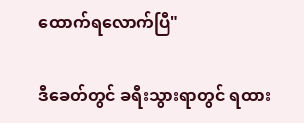ထောက်ရလောက်ပြီ"

ဒီခေတ်တွင် ခရီးသွားရာတွင် ရထား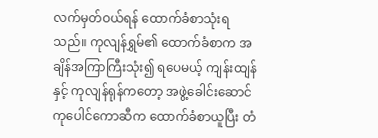လက်မှတ်ဝယ်ရန် ထောက်ခံစာသုံးရသည်။ ကုလျန်ရွှမ်၏ ထောက်ခံစာက အချိန်အကြာကြီးသုံး၍ ရပေမယ့် ကျန်းထျန်နှင့် ကုလျန်ရုန်ကတော့ အဖွဲ့ခေါင်းဆောင် ကုပေါင်‌ကောဆီက ထောက်ခံစာယူပြီး တံ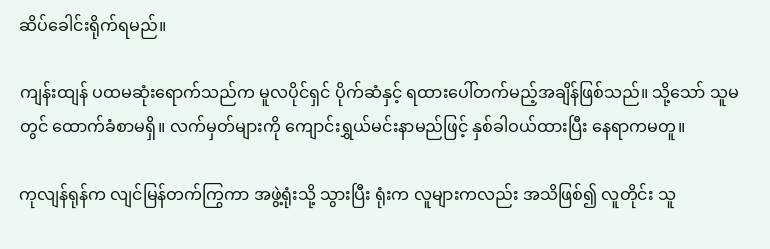ဆိပ်ခေါင်းရိုက်ရမည်။

ကျန်းထျန် ပထမဆုံးရောက်သည်က မူလပိုင်ရှင် ပိုက်ဆံနှင့် ရထားပေါ်တက်မည့်အချိန်ဖြစ်သည်။ သို့သော် သူမတွင် ထောက်ခံစာမရှိ။ လက်မှတ်များကို ကျောင်းရွှယ်မင်းနာမည်ဖြင့် နှစ်ခါဝယ်ထားပြီး နေရာကမတူ။

ကုလျန်ရုန်က လျင်မြန်တက်ကြွကာ အဖွဲ့ရုံးသို့ သွားပြီး ရုံးက လူများကလည်း အသိဖြစ်၍ လူတိုင်း သူ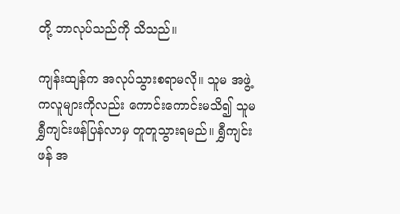တို့ ဘာလုပ်သည်ကို သိသည်။

ကျန်းထျန်က အလုပ်သွားစရာမလို။ သူမ အဖွဲ့ကလူများကိုလည်း ကောင်းကောင်းမသိ၍ သူမ ရွှီကျင်းဖန်ပြန်လာမှ တူတူသွားရမည်။ ရွှီကျင်းဖန် အ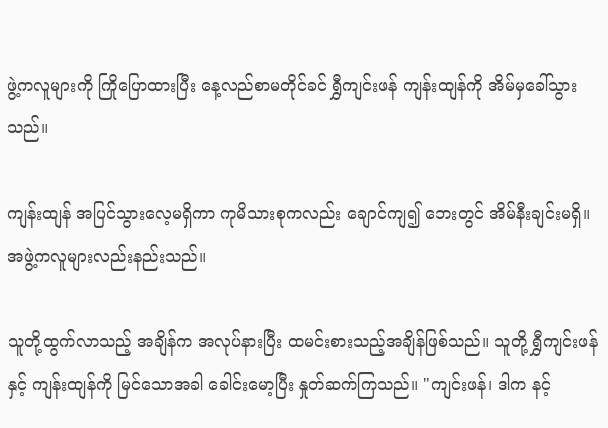ဖွဲ့ကလူများကို ကြို‌ပြောထားပြီး နေ့လည်စာမတိုင်ခင် ရွှီကျင်းဖန် ကျန်းထျန်ကို အိမ်မှခေါ်သွားသည်။

ကျန်းထျန် အပြင်သွားလေ့မရှိကာ ကုမိသားစုကလည်း ချောင်ကျ၍ ဘေးတွင် အိမ်နီးချင်းမရှိ။ အဖွဲ့ကလူများလည်းနည်းသည်။

သူတို့ထွက်လာသည့် အချိန်က အလုပ်နားပြီး ထမင်းစားသည့်အချိန်ဖြစ်သည်။ သူတို့ ရွှီကျင်းဖန်နှင့် ကျန်းထျန်ကို မြင်‌သောအခါ ခေါင်းမော့ပြီး နှုတ်ဆက်ကြသည်။ "ကျင်းဖန်၊ ဒါက နင့်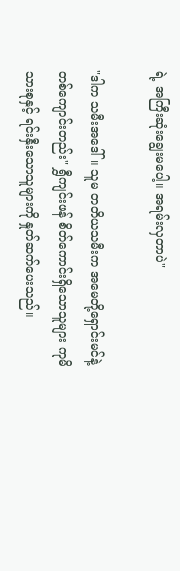ရဲ့ အကြီးဆုံးချွေးမပေါ့။ အရမ်းလှတာပဲ"

"ဒါက သမီးအဒေါ်။ သူမ တတိယသမီးက ‌အမေတို့ရှောင်းမင်နဲ့ တစ်ကျောင်းတည်း" ရွှီကျင်းဖန် စိတ်ကောင်းရှိသောသူများ ကုမိသားစုနှင့် ရင်းနှီးသောသူများကို နှုတ်ဆက်ပေးသည်။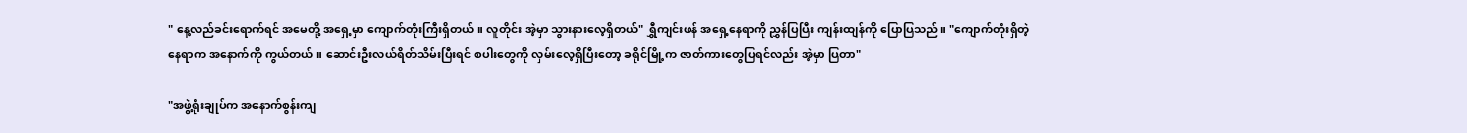" နေ့လည်ခင်းရောက်ရင် အမေတို့ အရှေ့မှာ ကျောက်တုံးကြီးရှိတယ်။ လူတိုင်း အဲ့မှာ သွားနားလေ့ရှိတယ်" ရွှီကျင်းဖန် အရှေ့နေရာကို ညွှန်ပြပြီး ကျန်းထျန်ကို ပြောပြသည်။ "ကျောက်တုံးရှိတဲ့နေရာက အနောက်ကို ကွယ်တယ်။ ဆောင်းဦးလယ်ရိတ်သိမ်းပြီးရင် စပါးတွေကို လှမ်းလေ့ရှိပြီးတော့ ခရိုင်မြို့က ဇာတ်ကားတွေပြရင်လည်း အဲ့မှာ ပြတာ"

"အဖွဲ့ရုံးချုပ်က အနောက်စွန်းကျ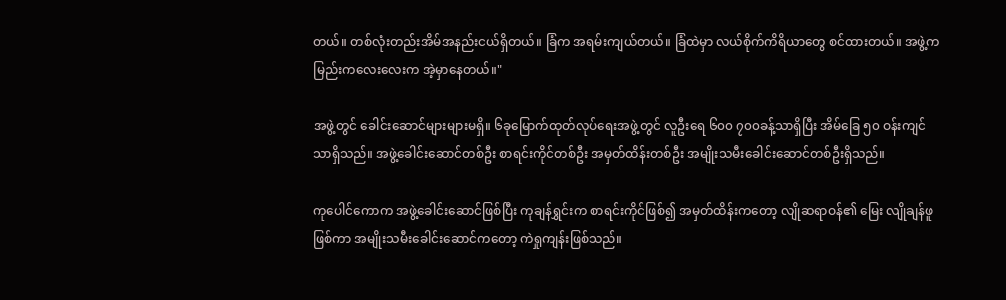တယ်။ တစ်လုံးတည်းအိမ်အနည်းငယ်ရှိတယ်။ ခြံက အရမ်းကျယ်တယ်။ ခြံထဲမှာ လယ်စိုက်ကိရိယာတွေ စင်ထားတယ်။ အဖွဲ့က မြည်း‌ကလေးလေးက အဲ့မှာနေတယ်။"

အဖွဲ့တွင် ခေါင်းဆောင်များများမရှိ။ ၆ခုမြောက်ထုတ်လုပ်ရေးအဖွဲ့တွင် လူ‌ဦးရေ ၆၀၀ ၇၀၀ခန့်သာရှိပြီး အိမ်ခြေ ၅၀ ဝန်းကျင်သာရှိသည်။ အဖွဲ့ခေါင်းဆောင်တစ်ဦး စာရင်းကိုင်တစ်ဦး အမှတ်ထိန်းတစ်ဦး အမျိုးသမီးခေါင်းဆောင်တစ်ဦးရှိသည်။

ကုပေါင်ကောက အဖွဲ့ခေါင်းဆောင်ဖြစ်ပြီး ကုချန်ရွှင်းက စာရင်းကိုင်ဖြစ်၍ အမှတ်ထိန်းကတော့ လျိုဆရာဝန်၏ မြေး လျိုချန်ဖူဖြစ်ကာ အမျိုးသမီးခေါင်းဆောင်ကတော့ ကဲရှုကျန်းဖြစ်သည်။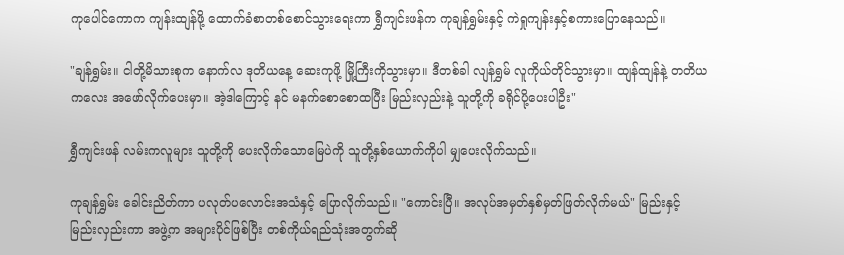ကုပေါင်ကောက ကျန်းထျန်ဖို့ ထောက်ခံစာတစ်စောင်သွားရေးကာ ရွှီကျင်းဖန်က ကုချန်ရွှမ်းနှင့် ကဲရှုကျန်းနှင့်စကားပြောနေသည်။

"ချန်ရွှမ်း။ ငါတို့မိသားစုက နောက်လ ဒုတိယနေ့ ဆေးကုဖို့ မြို့ကြီးကိုသွားမှာ။ ဒီတစ်ခါ လျန်ရွှမ် လူကိုယ်တိုင်သွားမှာ။ ထျန်ထျန်နဲ့ တတိယကလေး အဖော်လိုက်‌ပေးမှာ။ အဲ့ဒါကြောင့် နင် မနက်စောစောထပြီး မြည်းလှည်းနဲ့ သူတို့ကို ခရိုင်ပို့ပေးပါဦး"

ရွှီကျင်းဖန် လမ်းကလူများ သူတို့ကို ပေးလိုက်သောမြေပဲကို သူတို့နှစ်ယောက်ကိုပါ မျှပေးလိုက်သည်။

ကုချန်ရွှမ်း ခေါင်းညိတ်ကာ ပလုတ်ပလောင်းအသံနှင့် ပြောလိုက်သည်။ "ကောင်းပြီ။ အလုပ်အမှတ်နှစ်မှတ်ဖြတ်လိုက်မယ်" မြည်းနှင့် မြည်းလှည်းကာ အဖွဲ့က အများပိုင်ဖြစ်ပြီး တစ်ကိုယ်ရည်သုံးအတွက်ဆို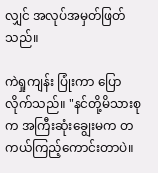လျှင် အလုပ်အမှတ်ဖြတ်သည်။

ကဲရှုကျန်း ပြုံးကာ ပြောလိုက်သည်။ "နင်တို့မိသားစုက အကြီးဆုံးချွေးမက တကယ်ကြည့်ကောင်းတာပဲ။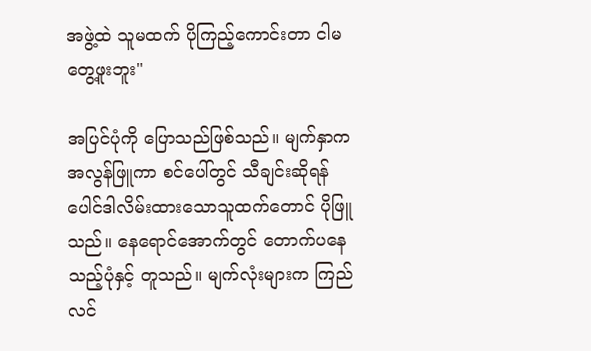အဖွဲ့ထဲ သူမထက် ပိုကြည့်ကောင်းတာ ငါမတွေ့ဖူးဘူး"

အပြင်ပုံကို ပြောသည်ဖြစ်သည်။ မျက်နှာက အလွန်ဖြူကာ စင်ပေါ်တွင် သီချင်းဆိုရန် ပေါင်ဒါလိမ်းထား‌သောသူထက်တောင် ပိုဖြူသည်။ နေရောင်အောက်တွင် တောက်ပနေသည့်ပုံနှင့် တူသည်။ မျက်လုံးများက ကြည်လင်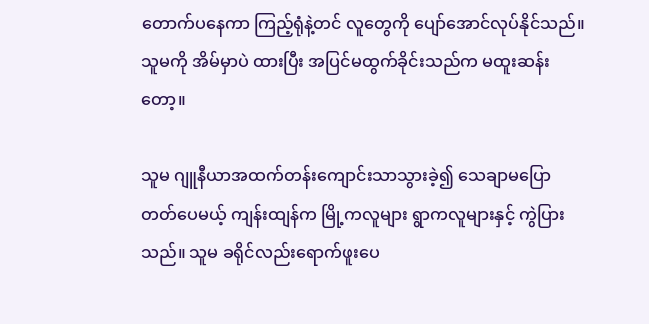တောက်‌ပနေကာ ကြည့်ရုံနဲ့တင် လူတွေကို ပျော်အောင်လုပ်နိုင်သည်။ သူမကို အိမ်မှာပဲ ထားပြီး အပြင်မထွက်ခိုင်းသည်က မထူးဆန်းတော့။

သူမ ဂျူနီယာအထက်တန်းကျောင်းသာသွားခဲ့၍ သေချာမပြောတတ်ပေမယ့် ကျန်းထျန်က မြို့ကလူများ ရွာကလူများနှင့် ကွဲပြားသည်။ သူမ ခရိုင်လည်းရောက်ဖူးပေ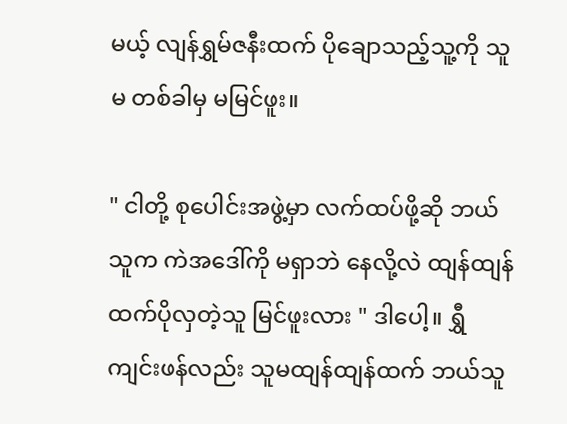မယ့် လျန်ရွှမ်ဇနီးထက် ပိုချောသည့်သူ့ကို သူမ တစ်ခါမှ မမြင်ဖူး။

" ငါတို့ စုပေါင်းအ‌ဖွဲ့မှာ လက်ထပ်ဖို့ဆို ဘယ်သူက ကဲအဒေါ်ကို မရှာဘဲ နေလို့လဲ ထျန်ထျန်ထက်ပိုလှတဲ့‌သူ မြင်ဖူးလား " ဒါပေါ့။ ရွှီကျင်းဖန်လည်း သူမထျန်ထျန်ထက် ဘယ်သူ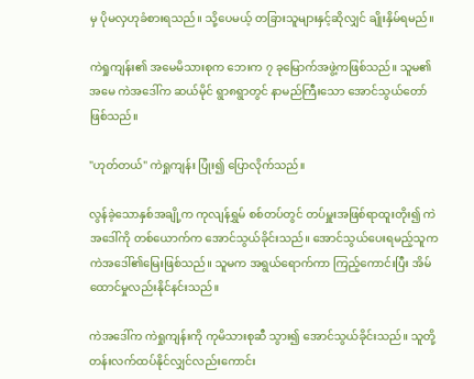မှ ပိုမလှဟုခံစားရသည်။ သို့ပေမယ့် တခြားသူများနှင့်ဆိုလျှင် ချိုးနှိမ်ရမည်။

ကဲရှုကျန်း၏ အမေမိသားစုက ဘေးက ၇ ခုမြောက်အဖွဲ့ကဖြစ်သည်။ သူမ၏အမေ ကဲအဒေါ်က ဆယ်မိုင် ရွာ၈ရွာတွင် နာမည်ကြီး‌သော အောင်သွယ်တော်ဖြစ်သည်။

"ဟုတ်တယ်" ကဲရှုကျန်း ပြုံး၍ ပြောလိုက်သည်။

လွန်‌ခဲ့သောနှစ်အချို့က ကုလျန်ရွှမ် စစ်တပ်တွင် တပ်မှူးအဖြစ်ရာထူးတိုး၍ ကဲအဒေါ်ကို တစ်ယောက်က အောင်သွယ်ခိုင်းသည်။ အောင်သွယ်ပေးရမည့်သူက ကဲအဒေါ်၏မြေးဖြစ်သည်။ သူမက အရွယ်ရောက်ကာ ကြည့်ကောင်းပြီး အိမ်ထောင်မှုလည်းနိုင်နင်းသည်။

ကဲအဒေါ်က ကဲရှုကျန်းကို ကုမိသားစုဆီ ‌သွား၍ အောင်သွယ်ခိုင်းသည်။ သူတို့ တန်းလက်ထပ်နိုင်လျှင်လည်းကောင်း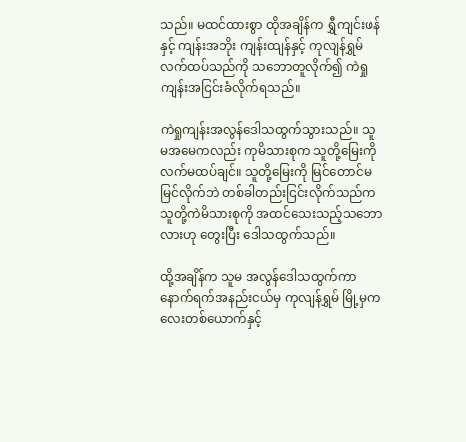သည်။ မထင်ထားစွာ ထိုအချိန်က ရွှီကျင်းဖန်နှင့် ကျန်းအဘိုး ကျန်းထျန်နှင့် ကုလျန်ရွှမ်လက်ထပ်သည်ကို သဘောတူလိုက်၍ ကဲရှုကျန်းအငြင်းခံလိုက်ရသည်။

ကဲရှုကျန်းအလွန်ဒေါသထွက်သွားသည်။ သူမ‌အမေကလည်း ကုမိသားစုက သူတို့မြေးကို လက်မထပ်ချင်။ သူတို့မြေးကို မြင်တောင်မမြင်လိုက်ဘဲ တစ်ခါတည်းငြင်းလိုက်သည်က သူတို့ကဲမိသားစုကို အထင်‌သေးသည့်သ‌ဘောလားဟု တွေးပြီး ဒေါသထွက်သည်။

ထို့အချိန်က သူမ အလွန်ဒေါသထွက်ကာ နောက်ရက်အနည်းငယ်မှ ကုလျန်ရွှမ် မြို့မှကလေးတစ်ယောက်နှင့်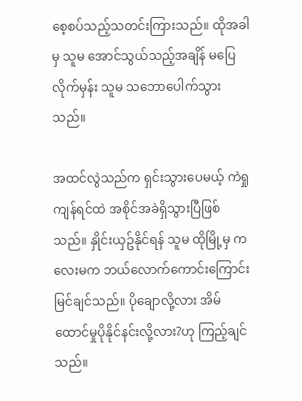စေ့စပ်သည့်သတင်းကြားသည်။ ထိုအခါမှ သူမ အောင်သွယ်သည့်အချိန် မပြေလိုက်မှန်း သူမ ‌သဘောပေါက်သွားသည်။

အထင်လွဲသည်က ရှင်းသွားပေမယ့် ကဲရှုကျန်ရင်ထဲ အစိုင်အခဲရှိသွားပြီဖြစ်သည်။ နှိုင်းယှဥ်နိုင်ရန် သူမ ထိုမြို့မှ ကလေးမက ဘယ်လောက်ကောင်းကြောင်း မြင်ချင်သည်။ ပိုချောလို့လား အိမ်ထောင်မှုပိုနိုင်နင်းလို့လား?ဟု ကြည့်ချင်သည်။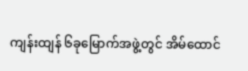ကျန်းထျန် ၆ခုမြောက်အဖွဲ့တွင် အိမ်ထောင်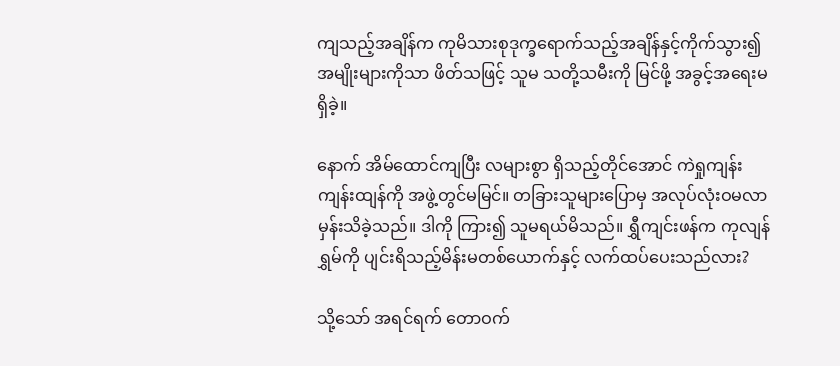ကျသည့်အချိန်က ကုမိသားစုဒုက္ခရောက်သည့်အချိန်နှင့်ကိုက်သွား၍ အမျိုးများကိုသာ ဖိတ်သဖြင့် သူမ သတို့သမီးကို မြင်ဖို့ အခွင့်အရေးမရှိခဲ့။

နောက် အိမ်ထောင်ကျပြီး လများစွာ ရှိသည့်တိုင်အောင် ကဲရှုကျန်း ကျန်းထျန်ကို အဖွဲ့တွင်မမြင်။ တခြားသူများပြောမှ အလုပ်လုံးဝမလာမှန်းသိခဲ့သည်။ ဒါကို ကြား၍ သူမရယ်မိသည်။ ရွှီကျင်းဖန်က ကုလျန်ရွှမ်ကို ပျင်းရိသည့်မိန်းမတစ်ယောက်နှင့် လက်ထပ်ပေးသည်လား?

သို့‌သော် အရင်ရက် တောဝက်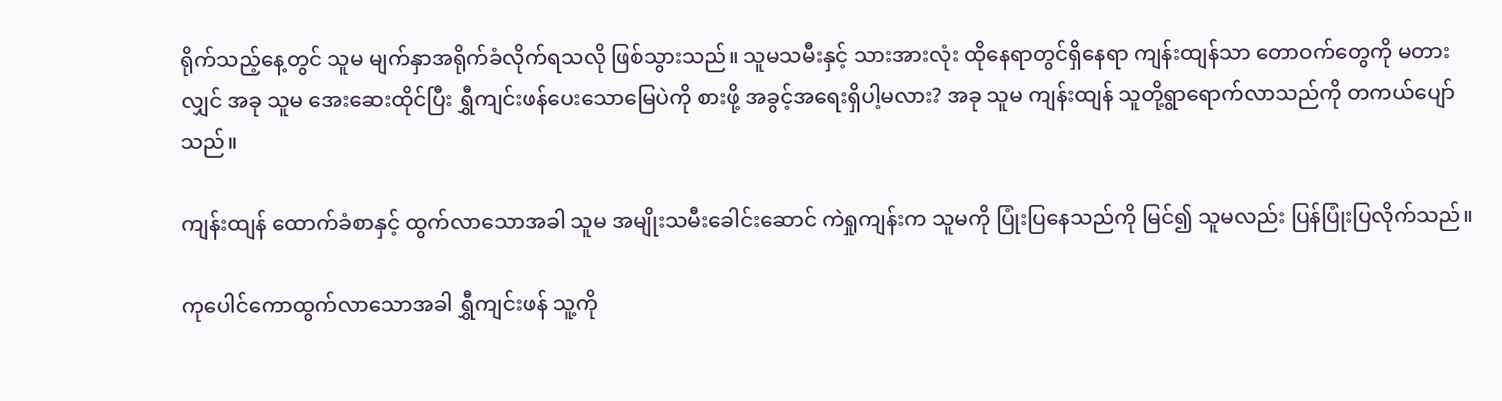ရိုက်သည့်နေ့တွင် သူမ မျက်နှာအရိုက်ခံလိုက်ရသလို ဖြစ်သွားသည်။ သူမသမီးနှင့် သားအားလုံး ထိုနေရာတွင်ရှိနေရာ ကျန်းထျန်သာ တောဝက်တွေကို မတားလျှင် အခု သူမ ‌အေးဆေးထိုင်ပြီး ရွှီကျင်းဖန်ပေးသောမြေပဲကို စားဖို့ အခွင့်အရေးရှိပါ့မလား? အခု သူမ ကျန်းထျန် သူတို့ရွာရောက်လာသည်ကို တကယ်ပျော်သည်။

ကျန်းထျန် ထောက်ခံစာနှင့် ထွက်လာသောအခါ သူမ အမျိုးသမီးခေါင်းဆောင် ကဲရှုကျန်းက သူမကို ပြုံးပြနေသည်ကို မြင်၍ သူမလည်း ပြန်ပြုံးပြလိုက်သည်။

ကုပေါင်ကောထွက်လာသောအခါ ရွှီကျင်းဖန် သူ့ကို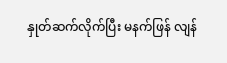နှုတ်ဆက်လိုက်ပြီး မနက်ဖြန် လျန်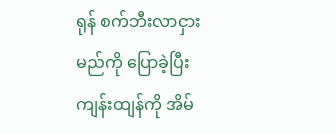ရုန် စက်ဘီးလာ‌ငှားမည်ကို ပြောခဲ့ပြီး ကျန်းထျန်ကို အိမ်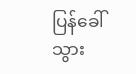ပြန်ခေါ်သွား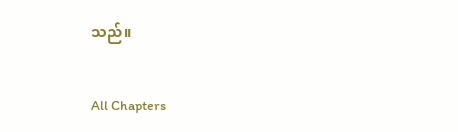သည်။

All Chapters